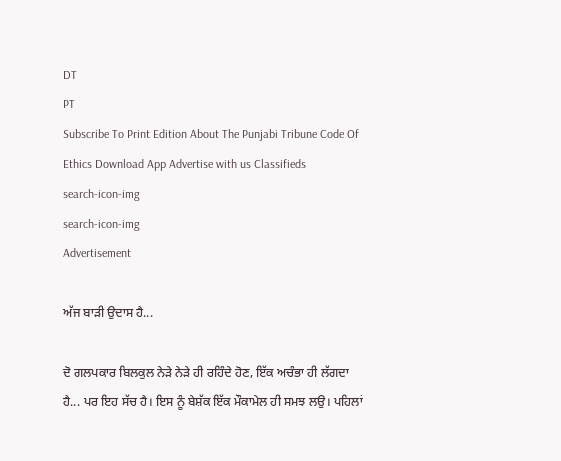DT
PT
Subscribe To Print Edition About The Punjabi Tribune Code Of Ethics Download App Advertise with us Classifieds
search-icon-img
search-icon-img
Advertisement

ਅੱਜ ਬਾੜੀ ਉਦਾਸ ਹੈ...

ਦੋ ਗਲਪਕਾਰ ਬਿਲਕੁਲ ਨੇੜੇ ਨੇੜੇ ਹੀ ਰਹਿੰਦੇ ਹੋਣ, ਇੱਕ ਅਚੰਭਾ ਹੀ ਲੱਗਦਾ ਹੈ... ਪਰ ਇਹ ਸੱਚ ਹੈ। ਇਸ ਨੂੰ ਬੇਸ਼ੱਕ ਇੱਕ ਮੌਕਾਮੇਲ ਹੀ ਸਮਝ ਲਉ। ਪਹਿਲਾਂ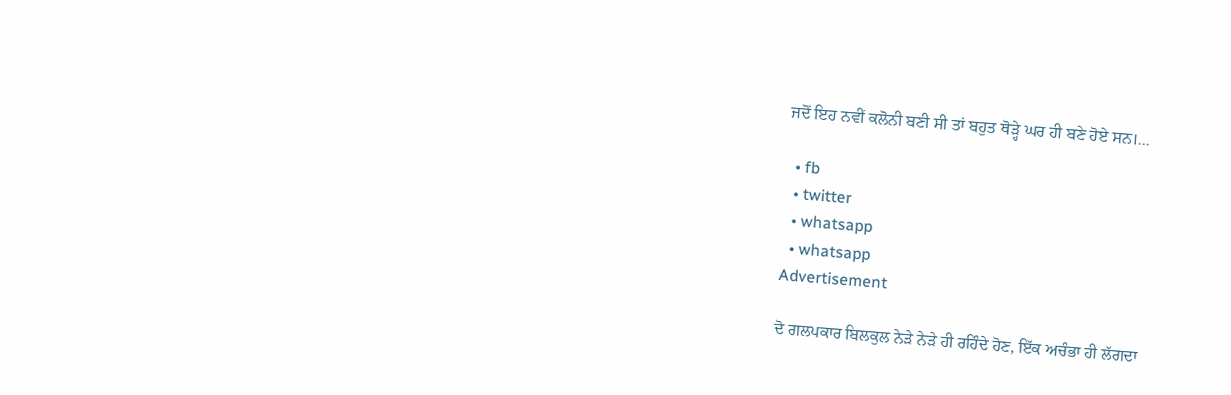ਜਦੋਂ ਇਹ ਨਵੀਂ ਕਲੋਨੀ ਬਣੀ ਸੀ ਤਾਂ ਬਹੁਤ ਥੋੜ੍ਹੇ ਘਰ ਹੀ ਬਣੇ ਹੋਏ ਸਨ।...

  • fb
  • twitter
  • whatsapp
  • whatsapp
Advertisement

ਦੋ ਗਲਪਕਾਰ ਬਿਲਕੁਲ ਨੇੜੇ ਨੇੜੇ ਹੀ ਰਹਿੰਦੇ ਹੋਣ, ਇੱਕ ਅਚੰਭਾ ਹੀ ਲੱਗਦਾ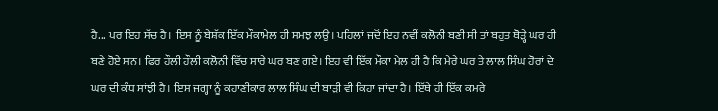ਹੈ... ਪਰ ਇਹ ਸੱਚ ਹੈ। ਇਸ ਨੂੰ ਬੇਸ਼ੱਕ ਇੱਕ ਮੌਕਾਮੇਲ ਹੀ ਸਮਝ ਲਉ। ਪਹਿਲਾਂ ਜਦੋਂ ਇਹ ਨਵੀਂ ਕਲੋਨੀ ਬਣੀ ਸੀ ਤਾਂ ਬਹੁਤ ਥੋੜ੍ਹੇ ਘਰ ਹੀ ਬਣੇ ਹੋਏ ਸਨ। ਫਿਰ ਹੌਲੀ ਹੌਲੀ ਕਲੋਨੀ ਵਿੱਚ ਸਾਰੇ ਘਰ ਬਣ ਗਏ। ਇਹ ਵੀ ਇੱਕ ਮੌਕਾ ਮੇਲ ਹੀ ਹੈ ਕਿ ਮੇਰੇ ਘਰ ਤੇ ਲਾਲ ਸਿੰਘ ਹੋਰਾਂ ਦੇ ਘਰ ਦੀ ਕੰਧ ਸਾਂਝੀ ਹੈ। ਇਸ ਜਗ੍ਹਾ ਨੂੰ ਕਹਾਣੀਕਾਰ ਲਾਲ ਸਿੰਘ ਦੀ ਬਾੜੀ ਵੀ ਕਿਹਾ ਜਾਂਦਾ ਹੈ। ਇੱਥੇ ਹੀ ਇੱਕ ਕਮਰੇ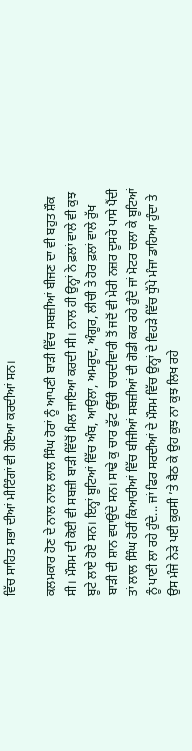ਵਿੱਚ ਸਾਹਿਤ ਸਭਾ ਦੀਆਂ ਮੀਟਿੰਗਾਂ ਵੀ ਹੋਇਆ ਕਰਦੀਆਂ ਸਨ।

ਕਲਮਕਾਰ ਹੋਣ ਦੇ ਨਾਲ ਨਾਲ ਲਾਲ ਸਿੰਘ ਹੋਰਾਂ ਨੂੰ ਆਪਣੀ ਬਾੜੀ ਵਿੱਚ ਸਬਜ਼ੀਆਂ ਬੀਜਣ ਦਾ ਵੀ ਬਹੁਤ ਸ਼ੌਕ ਸੀ। ਮੌਸਮ ਦੀ ਕੋਈ ਵੀ ਸਬਜ਼ੀ ਬਾੜੀ ਵਿੱਚੋਂ ਮਿਲ ਜਾਇਆ ਕਰਦੀ ਸੀ। ਨਾਲ ਹੀ ਉਨ੍ਹਾਂ ਨੇ ਫ਼ਲਾਂ ਵਾਲੇ ਵੀ ਕੁਝ ਬੂਟੇ ਲਾਏ ਹੋਏ ਸਨ। ਇਨ੍ਹਾਂ ਬੂਟਿਆਂ ਵਿੱਚ ਅੰਬ, ਆਉਲਾ, ਅਮਰੂਦ, ਅੰਗੂਰ, ਲੀਚੀ ਤੇ ਹੋਰ ਫ਼ਲਾਂ ਵਾਲੇ ਰੁੱਖ ਬਾੜੀ ਦੀ ਸ਼ਾਨ ਵਧਾਉਂਦੇ ਸਨ। ਸਾਢੇ ਕੁ ਚਾਰ ਫੁੱਟ ਉੱਚੀ ਚਾਰਦੀਵਾਰੀ ਤੋਂ ਜਦੋਂ ਵੀ ਮੇਰੀ ਨਜ਼ਰ ਦੂਸਰੇ ਪਾਸੇ ਪੈਂਦੀ ਤਾਂ ਲਾਲ ਸਿੰਘ ਹੋਰੀਂ ਕਿਆਰੀਆਂ ਵਿੱਚ ਬੀਜੀਆਂ ਸਬਜ਼ੀਆਂ ਦੀ ਗੋਡੀ ਕਰ ਰਹੇ ਹੁੰਦੇ ਜਾਂ ਮੋਟਰ ਚਲਾ ਕੇ ਬੂਟਿਆਂ ਨੂੰ ਪਾਣੀ ਲਾ ਰਹੇ ਹੁੰਦੇ... ਜਾਂ ਫਿਰ ਸਰਦੀਆਂ ਦੇ ਮੌਸਮ ਵਿੱਚ ਉਨ੍ਹਾਂ ਦੇ ਵਿਹੜੇ ਵਿੱਚ ਧੁੱਪੇ ਮੰਜਾ ਡਾਹਿਆ ਹੁੰਦਾ ਤੇ ਉਸ ਮੰਜੇ ਨੇੜੇ ਪਈ ਕੁਰਸੀ ’ਤੇ ਬੈਠ ਕੇ ਉਹ ਕੁਝ ਨਾ ਕੁਝ ਲਿਖ ਰਹੇ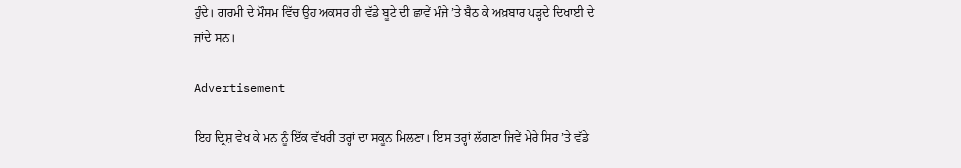ਹੁੰਦੇ। ਗਰਮੀ ਦੇ ਮੌਸਮ ਵਿੱਚ ਉਹ ਅਕਸਰ ਹੀ ਵੱਡੇ ਬੂਟੇ ਦੀ ਛਾਵੇਂ ਮੰਜੇ ’ਤੇ ਬੈਠ ਕੇ ਅਖ਼ਬਾਰ ਪੜ੍ਹਦੇ ਦਿਖਾਈ ਦੇ ਜਾਂਦੇ ਸਨ।

Advertisement

ਇਹ ਦ੍ਰਿਸ਼ ਵੇਖ ਕੇ ਮਨ ਨੂੰ ਇੱਕ ਵੱਖਰੀ ਤਰ੍ਹਾਂ ਦਾ ਸਕੂਨ ਮਿਲਣਾ। ਇਸ ਤਰ੍ਹਾਂ ਲੱਗਣਾ ਜਿਵੇਂ ਮੇਰੇ ਸਿਰ ’ਤੇ ਵੱਡੇ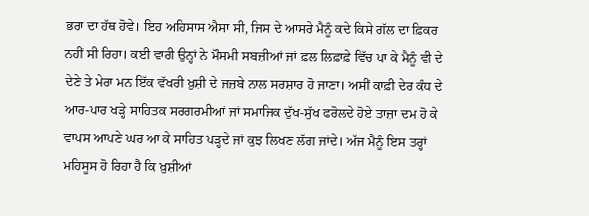ਭਰਾ ਦਾ ਹੱਥ ਹੋਵੇ। ਇਹ ਅਹਿਸਾਸ ਐਸਾ ਸੀ, ਜਿਸ ਦੇ ਆਸਰੇ ਮੈਨੂੰ ਕਦੇ ਕਿਸੇ ਗੱਲ ਦਾ ਫ਼ਿਕਰ ਨਹੀਂ ਸੀ ਰਿਹਾ। ਕਈ ਵਾਰੀ ਉਨ੍ਹਾਂ ਨੇ ਮੌਸਮੀ ਸਬਜ਼ੀਆਂ ਜਾਂ ਫ਼ਲ ਲਿਫ਼ਾਫ਼ੇ ਵਿੱਚ ਪਾ ਕੇ ਮੈਨੂੰ ਵੀ ਦੇ ਦੇਣੇ ਤੇ ਮੇਰਾ ਮਨ ਇੱਕ ਵੱਖਰੀ ਖ਼ੁਸ਼ੀ ਦੇ ਜਜ਼ਬੇ ਨਾਲ ਸਰਸ਼ਾਰ ਹੋ ਜਾਣਾ। ਅਸੀਂ ਕਾਫ਼ੀ ਦੇਰ ਕੰਧ ਦੇ ਆਰ-ਪਾਰ ਖੜ੍ਹੇ ਸਾਹਿਤਕ ਸਰਗਰਮੀਆਂ ਜਾਂ ਸਮਾਜਿਕ ਦੁੱਖ-ਸੁੱਖ ਫਰੋਲਦੇ ਹੋਏ ਤਾਜ਼ਾ ਦਮ ਹੋ ਕੇ ਵਾਪਸ ਆਪਣੇ ਘਰ ਆ ਕੇ ਸਾਹਿਤ ਪੜ੍ਹਦੇ ਜਾਂ ਕੁਝ ਲਿਖਣ ਲੱਗ ਜਾਂਦੇ। ਅੱਜ ਮੈਨੂੰ ਇਸ ਤਰ੍ਹਾਂ ਮਹਿਸੂਸ ਹੋ ਰਿਹਾ ਹੈ ਕਿ ਖ਼ੁਸ਼ੀਆਂ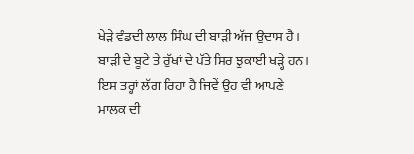ਖੇੜੇ ਵੰਡਦੀ ਲਾਲ ਸਿੰਘ ਦੀ ਬਾੜੀ ਅੱਜ ਉਦਾਸ ਹੈ। ਬਾੜੀ ਦੇ ਬੂਟੇ ਤੇ ਰੁੱਖਾਂ ਦੇ ਪੱਤੇ ਸਿਰ ਝੁਕਾਈ ਖੜ੍ਹੇ ਹਨ। ਇਸ ਤਰ੍ਹਾਂ ਲੱਗ ਰਿਹਾ ਹੈ ਜਿਵੇਂ ਉਹ ਵੀ ਆਪਣੇ ਮਾਲਕ ਦੀ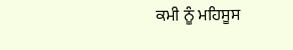ਕਮੀ ਨੂੰ ਮਹਿਸੂਸ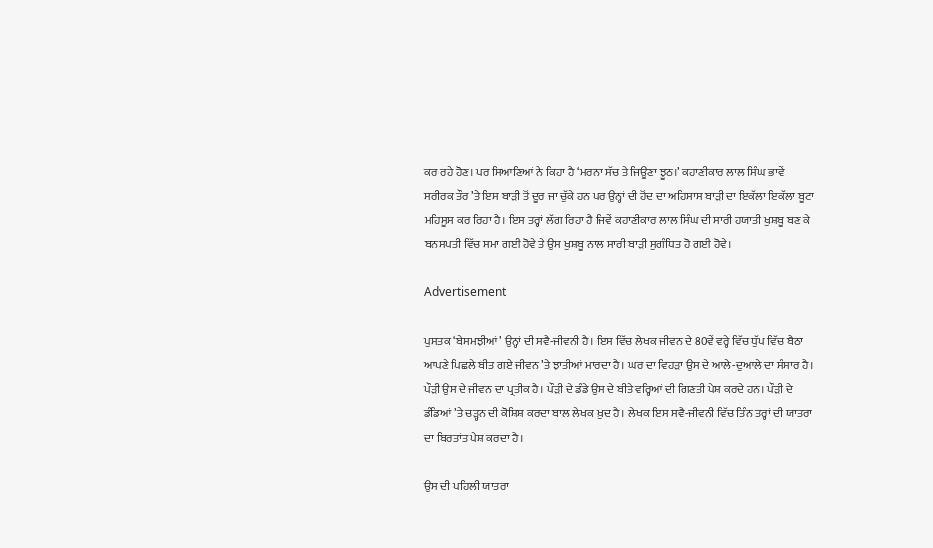ਕਰ ਰਹੇ ਹੋਣ। ਪਰ ਸਿਆਣਿਆਂ ਨੇ ਕਿਹਾ ਹੈ ‘ਮਰਨਾ ਸੱਚ ਤੇ ਜਿਊਣਾ ਝੂਠ।’ ਕਹਾਣੀਕਾਰ ਲਾਲ ਸਿੰਘ ਭਾਵੇਂ ਸਰੀਰਕ ਤੌਰ ’ਤੇ ਇਸ ਬਾੜੀ ਤੋਂ ਦੂਰ ਜਾ ਚੁੱਕੇ ਹਨ ਪਰ ਉਨ੍ਹਾਂ ਦੀ ਹੋਂਦ ਦਾ ਅਹਿਸਾਸ ਬਾੜੀ ਦਾ ਇਕੱਲਾ ਇਕੱਲਾ ਬੂਟਾ ਮਹਿਸੂਸ ਕਰ ਰਿਹਾ ਹੈ। ਇਸ ਤਰ੍ਹਾਂ ਲੱਗ ਰਿਹਾ ਹੈ ਜਿਵੇਂ ਕਹਾਣੀਕਾਰ ਲਾਲ ਸਿੰਘ ਦੀ ਸਾਰੀ ਹਯਾਤੀ ਖੁਸ਼ਬੂ ਬਣ ਕੇ ਬਨਸਪਤੀ ਵਿੱਚ ਸਮਾ ਗਈ ਹੋਵੇ ਤੇ ਉਸ ਖੁਸ਼ਬੂ ਨਾਲ ਸਾਰੀ ਬਾੜੀ ਸੁਗੰਧਿਤ ਹੋ ਗਈ ਹੋਵੇ।

Advertisement

ਪੁਸਤਕ ‘ਬੇਸਮਝੀਆਂ’ ਉਨ੍ਹਾਂ ਦੀ ਸਵੈ-ਜੀਵਨੀ ਹੈ। ਇਸ ਵਿੱਚ ਲੇਖਕ ਜੀਵਨ ਦੇ 80ਵੇਂ ਵਰ੍ਹੇ ਵਿੱਚ ਧੁੱਪ ਵਿੱਚ ਬੈਠਾ ਆਪਣੇ ਪਿਛਲੇ ਬੀਤ ਗਏ ਜੀਵਨ ’ਤੇ ਝਾਤੀਆਂ ਮਾਰਦਾ ਹੈ। ਘਰ ਦਾ ਵਿਹੜਾ ਉਸ ਦੇ ਆਲੇ-ਦੁਆਲੇ ਦਾ ਸੰਸਾਰ ਹੈ। ਪੌੜੀ ਉਸ ਦੇ ਜੀਵਨ ਦਾ ਪ੍ਰਤੀਕ ਹੈ। ਪੌੜੀ ਦੇ ਡੰਡੇ ਉਸ ਦੇ ਬੀਤੇ ਵਰ੍ਹਿਆਂ ਦੀ ਗਿਣਤੀ ਪੇਸ਼ ਕਰਦੇ ਹਨ। ਪੌੜੀ ਦੇ ਡੰਡਿਆਂ ’ਤੇ ਚੜ੍ਹਨ ਦੀ ਕੋਸ਼ਿਸ਼ ਕਰਦਾ ਬਾਲ ਲੇਖਕ ਖ਼ੁਦ ਹੈ। ਲੇਖਕ ਇਸ ਸਵੈ-ਜੀਵਨੀ ਵਿੱਚ ਤਿੰਨ ਤਰ੍ਹਾਂ ਦੀ ਯਾਤਰਾ ਦਾ ਬਿਰਤਾਂਤ ਪੇਸ਼ ਕਰਦਾ ਹੈ।

ਉਸ ਦੀ ਪਹਿਲੀ ਯਾਤਰਾ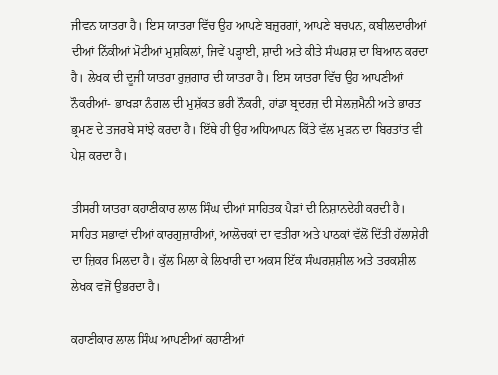ਜੀਵਨ ਯਾਤਰਾ ਹੈ। ਇਸ ਯਾਤਰਾ ਵਿੱਚ ਉਹ ਆਪਣੇ ਬਜ਼ੁਰਗਾਂ, ਆਪਣੇ ਬਚਪਨ, ਕਬੀਲਦਾਰੀਆਂ ਦੀਆਂ ਨਿੱਕੀਆਂ ਮੋਟੀਆਂ ਮੁਸ਼ਕਿਲਾਂ, ਜਿਵੇਂ ਪੜ੍ਹਾਈ, ਸ਼ਾਦੀ ਅਤੇ ਕੀਤੇ ਸੰਘਰਸ਼ ਦਾ ਬਿਆਨ ਕਰਦਾ ਹੈ। ਲੇਖਕ ਦੀ ਦੂਜੀ ਯਾਤਰਾ ਰੁਜ਼ਗਾਰ ਦੀ ਯਾਤਰਾ ਹੈ। ਇਸ ਯਾਤਰਾ ਵਿੱਚ ਉਹ ਆਪਣੀਆਂ ਨੌਕਰੀਆਂ- ਭਾਖੜਾ ਨੰਗਲ ਦੀ ਮੁਸ਼ੱਕਤ ਭਰੀ ਨੌਕਰੀ, ਹਾਂਡਾ ਬ੍ਰਦਰਜ਼ ਦੀ ਸੇਲਜ਼ਮੈਨੀ ਅਤੇ ਭਾਰਤ ਭ੍ਰਮਣ ਦੇ ਤਜਰਬੇ ਸਾਂਝੇ ਕਰਦਾ ਹੈ। ਇੱਥੇ ਹੀ ਉਹ ਅਧਿਆਪਨ ਕਿੱਤੇ ਵੱਲ ਮੁੜਨ ਦਾ ਬਿਰਤਾਂਤ ਵੀ ਪੇਸ਼ ਕਰਦਾ ਹੈ।

ਤੀਸਰੀ ਯਾਤਰਾ ਕਹਾਣੀਕਾਰ ਲਾਲ ਸਿੰਘ ਦੀਆਂ ਸਾਹਿਤਕ ਪੈੜਾਂ ਦੀ ਨਿਸ਼ਾਨਦੇਹੀ ਕਰਦੀ ਹੈ। ਸਾਹਿਤ ਸਭਾਵਾਂ ਦੀਆਂ ਕਾਰਗੁਜ਼ਾਰੀਆਂ, ਆਲੋਚਕਾਂ ਦਾ ਵਤੀਰਾ ਅਤੇ ਪਾਠਕਾਂ ਵੱਲੋਂ ਦਿੱਤੀ ਹੱਲਾਸ਼ੇਰੀ ਦਾ ਜ਼ਿਕਰ ਮਿਲਦਾ ਹੈ। ਕੁੱਲ ਮਿਲਾ ਕੇ ਲਿਖਾਰੀ ਦਾ ਅਕਸ ਇੱਕ ਸੰਘਰਸ਼ਸ਼ੀਲ ਅਤੇ ਤਰਕਸ਼ੀਲ ਲੇਖਕ ਵਜੋਂ ਉਭਰਦਾ ਹੈ।

ਕਹਾਣੀਕਾਰ ਲਾਲ ਸਿੰਘ ਆਪਣੀਆਂ ਕਹਾਣੀਆਂ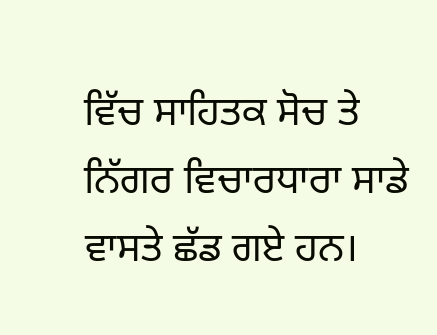ਵਿੱਚ ਸਾਹਿਤਕ ਸੋਚ ਤੇ ਨਿੱਗਰ ਵਿਚਾਰਧਾਰਾ ਸਾਡੇ ਵਾਸਤੇ ਛੱਡ ਗਏ ਹਨ।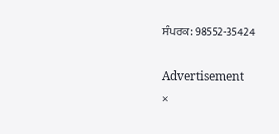ਸੰਪਰਕ: 98552-35424

Advertisement
×